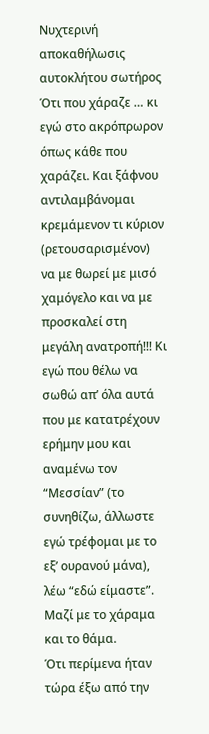Νυχτερινή αποκαθήλωσις αυτοκλήτου σωτήρος
Ότι που χάραζε … κι εγώ στο ακρόπρωρον όπως κάθε που χαράζει. Και ξάφνου αντιλαμβάνομαι κρεμάμενον τι κύριον (ρετουσαρισμένον) να με θωρεί με μισό χαμόγελο και να με προσκαλεί στη μεγάλη ανατροπή!!! Κι εγώ που θέλω να σωθώ απ’ όλα αυτά που με κατατρέχουν ερήμην μου και αναμένω τον “Μεσσίαν” (το συνηθίζω, άλλωστε εγώ τρέφομαι με το εξ’ ουρανού μάνα), λέω “εδώ είμαστε”.
Μαζί με το χάραμα και το θάμα.
Ότι περίμενα ήταν τώρα έξω από την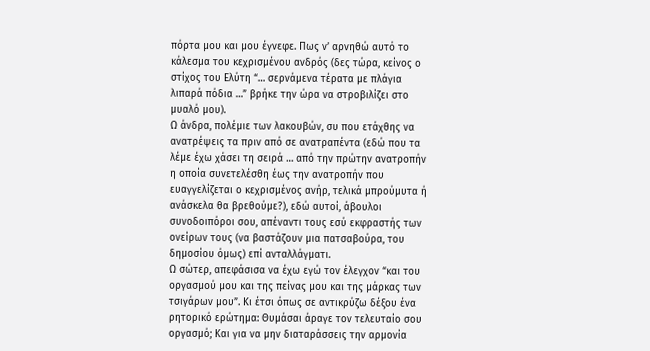πόρτα μου και μου έγνεφε. Πως ν’ αρνηθώ αυτό το κάλεσμα του κεχρισμένου ανδρός (δες τώρα, κείνος ο στίχος του Ελύτη “… σερνάμενα τέρατα με πλάγια λιπαρά πόδια …” βρήκε την ώρα να στροβιλίζει στο μυαλό μου).
Ω άνδρα, πολέμιε των λακουβών, συ που ετάχθης να ανατρέψεις τα πριν από σε ανατραπέντα (εδώ που τα λέμε έχω χάσει τη σειρά … από την πρώτην ανατροπήν η οποία συνετελέσθη έως την ανατροπήν που ευαγγελίζεται ο κεχρισμένος ανήρ, τελικά μπρούμυτα ή ανάσκελα θα βρεθούμε?), εδώ αυτοί, άβουλοι συνοδοιπόροι σου, απέναντι τους εσύ εκφραστής των ονείρων τους (να βαστάζουν μια πατσαβούρα, του δημοσίου όμως) επί ανταλλάγματι.
Ω σώτερ, απεφάσισα να έχω εγώ τον έλεγχον “και του οργασμού μου και της πείνας μου και της μάρκας των τσιγάρων μου”. Κι έτσι όπως σε αντικρύζω δέξου ένα ρητορικό ερώτημα: Θυμάσαι άραγε τον τελευταίο σου οργασμό; Και για να μην διαταράσσεις την αρμονία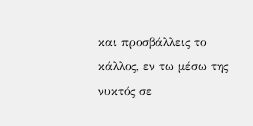και προσβάλλεις το κάλλος, εν τω μέσω της νυκτός σε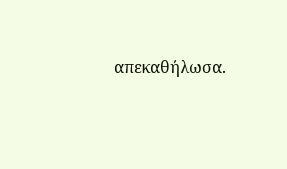απεκαθήλωσα.